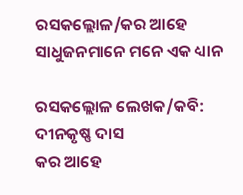ରସକଲ୍ଲୋଳ/କର ଆହେ ସାଧୁଜନମାନେ ମନେ ଏକ ଧ୍ୟାନ

ରସକଲ୍ଲୋଳ ଲେଖକ/କବି: ଦୀନକୃଷ୍ଣ ଦାସ
କର ଆହେ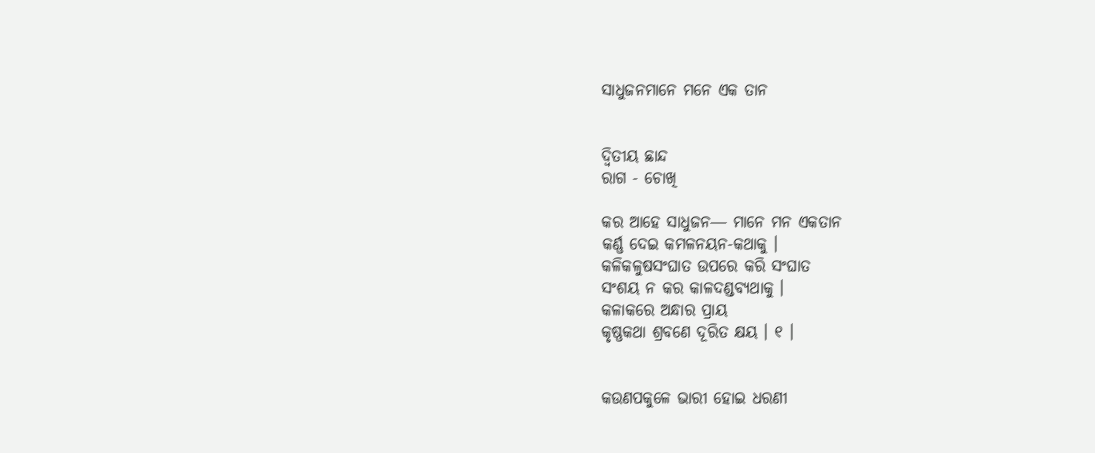ସାଧୁଜନମାନେ ମନେ ଏକ ତାନ


ଦ୍ଵିତୀୟ ଛାନ୍ଦ
ରାଗ - ଚୋଖି

କର ଆହେ ସାଧୁଜନ― ମାନେ ମନ ଏକତାନ
କର୍ଣ୍ଣ ଦେଇ କମଳନୟନ-କଥାକୁ ।
କଳିକଳୁଷସଂଘାତ ଉପରେ କରି ସଂଘାତ
ସଂଶୟ ନ କର କାଳଦଣ୍ଡବ୍ୟଥାକୁ ।
କଳାକରେ ଅନ୍ଧାର ପ୍ରାୟ
କୃଷ୍ଣକଥା ଶ୍ରବଣେ ଦୂରିତ କ୍ଷୟ । ୧ ।


କଉଣପକୁଳେ ଭାରୀ ହୋଇ ଧରଣୀ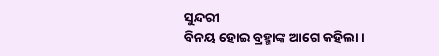ସୁନ୍ଦରୀ
ବିନୟ ହୋଇ ବ୍ରହ୍ମାଙ୍କ ଆଗେ କହିଲା ।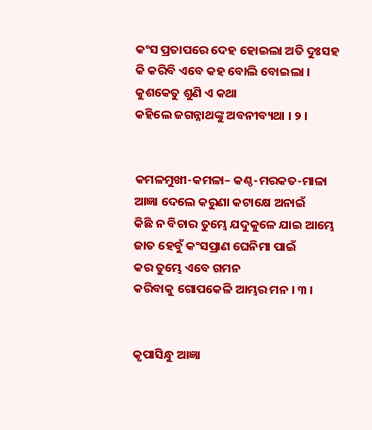କଂସ ପ୍ରତାପରେ ଦେହ ହୋଇଲା ଅତି ଦୁଃସହ
କି କରିବି ଏବେ କହ ବୋଲି ବୋଇଲା ।
କୁଶକେତୁ ଶୁଣି ଏ କଥା
କହିଲେ ଜଗନ୍ନାଥଙ୍କୁ ଅବନୀବ୍ୟଥା । ୨ ।


କମଳମୁଖୀ-କମଳା– କଣ୍ଠ-ମରକତ-ମାଳା
ଆଜ୍ଞା ଦେଲେ କରୁଣା କଟାକ୍ଷେ ଅନାଇଁ
କିଛି ନ ବିଚାର ତୁମ୍ଭେ ଯଦୁକୁଳେ ଯାଇ ଆମ୍ଭେ
ଜାତ ହେବୁଁ କଂସପ୍ରାଣ ଘେନିମା ପାଇଁ
କର ତୁମ୍ଭେ ଏବେ ଗମନ
କରିବାକୁ ଗୋପକେଳି ଆମ୍ଭର ମନ । ୩ ।


କୃପାସିନ୍ଧୁ ଆଜ୍ଞା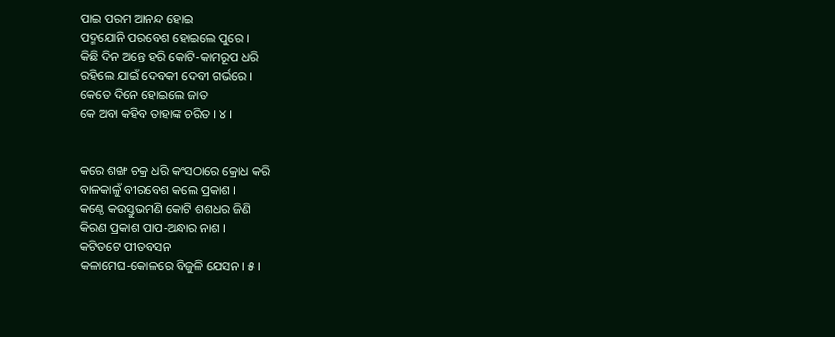ପାଇ ପରମ ଆନନ୍ଦ ହୋଇ
ପଦ୍ମଯୋନି ପରବେଶ ହୋଇଲେ ପୁରେ ।
କିଛି ଦିନ ଅନ୍ତେ ହରି କୋଟି-କାମରୂପ ଧରି
ରହିଲେ ଯାଇଁ ଦେବକୀ ଦେବୀ ଗର୍ଭରେ ।
କେତେ ଦିନେ ହୋଇଲେ ଜାତ
କେ ଅବା କହିବ ତାହାଙ୍କ ଚରିତ । ୪ ।


କରେ ଶଙ୍ଖ ଚକ୍ର ଧରି କଂସଠାରେ କ୍ରୋଧ କରି
ବାଳକାଳୁଁ ବୀରବେଶ କଲେ ପ୍ରକାଶ ।
କଣ୍ଠେ କଉସ୍ତୁଭମଣି କୋଟି ଶଶଧର ଜିଣି
କିରଣ ପ୍ରକାଶ ପାପ-ଅନ୍ଧାର ନାଶ ।
କଟିତଟେ ପୀତବସନ
କଳାମେଘ-କୋଳରେ ବିଜୁଳି ଯେସନ । ୫ ।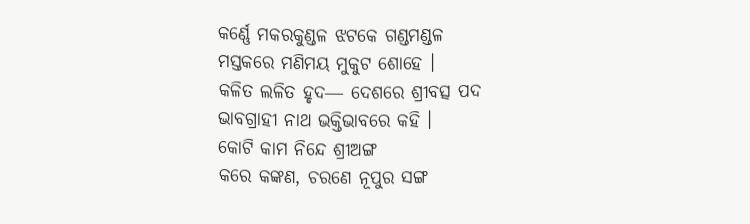କର୍ଣ୍ଣେ ମକରକୁଣ୍ଡଳ ଝଟକେ ଗଣ୍ଡମଣ୍ଡଳ
ମସ୍ତକରେ ମଣିମୟ ମୁକୁଟ ଶୋହେ ।
କଳିତ ଲଳିତ ହୃଦ― ଦେଶରେ ଶ୍ରୀବତ୍ସ ପଦ
ଭାବଗ୍ରାହୀ ନାଥ ଭକ୍ତିଭାବରେ କହି ।
କୋଟି କାମ ନିନ୍ଦେ ଶ୍ରୀଅଙ୍ଗ
କରେ କଙ୍କଣ, ଚରଣେ ନୂପୁର ସଙ୍ଗ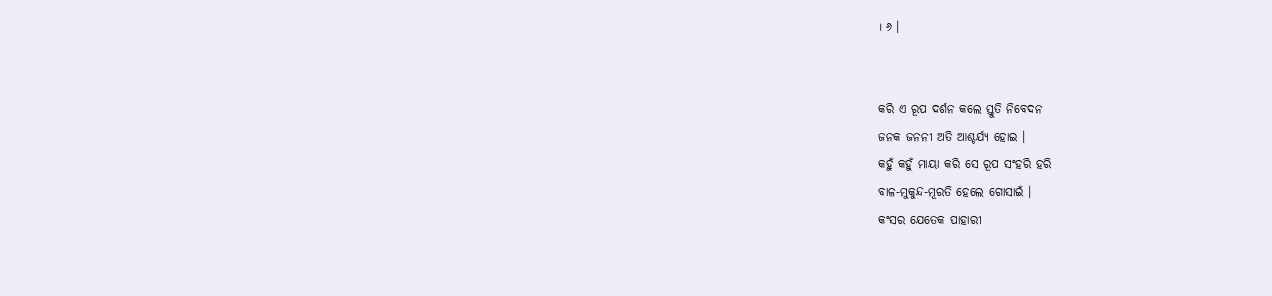। ୬ ।


କରି ଏ ରୂପ ଦର୍ଶନ କଲେ ସ୍ତୁତି ନିବେଦନ
ଜନକ ଜନନୀ ଅତି ଆଶ୍ଚର୍ଯ୍ୟ ହୋଇ ।
କହୁଁ କହୁଁ ମାୟା କରି ସେ ରୂପ ସଂହରି ହରି
ବାଳ-ମୁକୁନ୍ଦ-ମୂରତି ହେଲେ ଗୋସାଇଁ ।
କଂସର ଯେତେକ ପାହାରୀ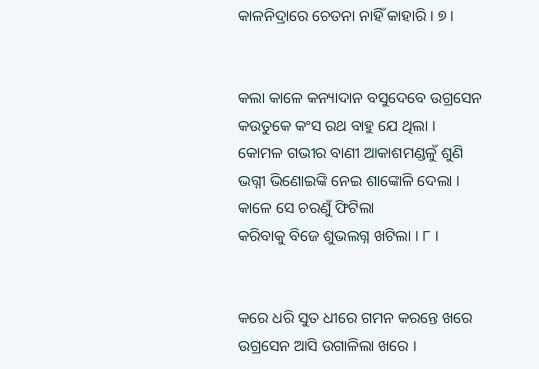କାଳନିଦ୍ରାରେ ଚେତନା ନାହିଁ କାହାରି । ୭ ।


କଲା କାଳେ କନ୍ୟାଦାନ ବସୁଦେବେ ଉଗ୍ରସେନ
କଉତୁକେ କଂସ ରଥ ବାହୁ ଯେ ଥିଲା ।
କୋମଳ ଗଭୀର ବାଣୀ ଆକାଶମଣ୍ଡଳୁଁ ଶୁଣି
ଭଗ୍ନୀ ଭିଣୋଇଙ୍କି ନେଇ ଶାଙ୍କୋଳି ଦେଲା ।
କାଳେ ସେ ଚରଣୁଁ ଫିଟିଲା
କରିବାକୁ ବିଜେ ଶୁଭଲଗ୍ନ ଖଟିଲା । ୮ ।


କରେ ଧରି ସୁତ ଧୀରେ ଗମନ କରନ୍ତେ ଖରେ
ଉଗ୍ରସେନ ଆସି ଉଗାଳିଲା ଖରେ ।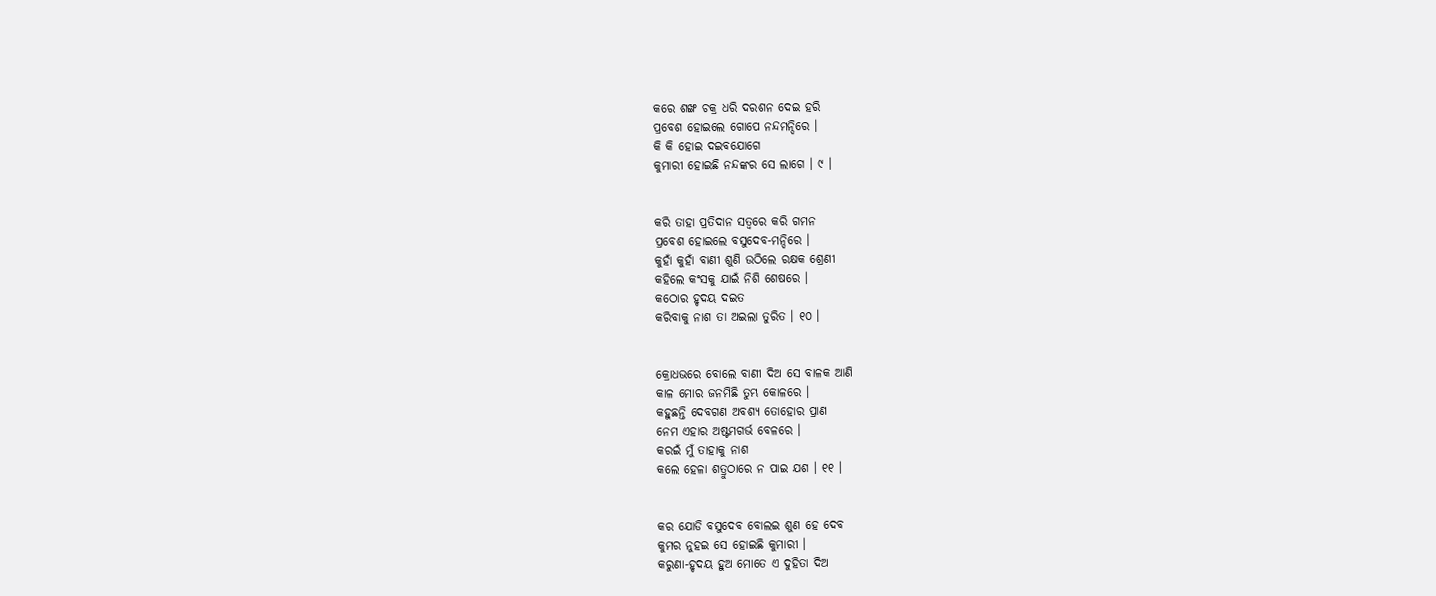କରେ ଶଙ୍ଖ ଚକ୍ର ଧରି ଦରଶନ ଦେଇ ହରି
ପ୍ରବେଶ ହୋଇଲେ ଗୋପେ ନନ୍ଦମନ୍ଦିରେ ।
କି କି ହୋଇ ଦଇବଯୋଗେ
କୁମାରୀ ହୋଇଛି ନନ୍ଦଙ୍କର ସେ ଲାଗେ । ୯ ।


କରି ତାହା ପ୍ରତିଦାନ ସତ୍ଵରେ କରି ଗମନ
ପ୍ରବେଶ ହୋଇଲେ ବସୁଦେବ-ମନ୍ଦିରେ ।
କୁହାଁ କୁହାଁ ବାଣୀ ଶୁଣି ଉଠିଲେ ରକ୍ଷକ ଶ୍ରେଣୀ
କହିଲେ କଂସକୁ ଯାଇଁ ନିଶି ଶେଷରେ ।
କଠୋର ହୃଦୟ ଦଇତ
କରିବାକୁ ନାଶ ତା ଅଇଲା ତୁରିତ । ୧୦ ।


କ୍ରୋଧଭରେ ବୋଲେ ବାଣୀ ଦିଅ ସେ ବାଳକ ଆଣି
କାଳ ମୋର ଜନମିଛି ତୁମ୍ଭ କୋଳରେ ।
କହୁଛନ୍ତି ଦେବଗଣ ଅବଶ୍ୟ ତୋହୋର ପ୍ରାଣ
ନେମ ଏହାର ଅଷ୍ଟମଗର୍ଭ ବେଳରେ ।
କରଇଁ ମୁଁ ତାହାକୁ ନାଶ
କଲେ ହେଳା ଶତ୍ରୁଠାରେ ନ ପାଇ ଯଶ । ୧୧ ।


କର ଯୋଡି ବସୁଦେବ ବୋଲଇ ଶୁଣ ହେ ଦେବ
କୁମର ନୁହଇ ସେ ହୋଇଛି କୁମାରୀ ।
କରୁଣା-ହୃଦୟ ହୁଅ ମୋତେ ଏ ଦୁହିତା ଦିଅ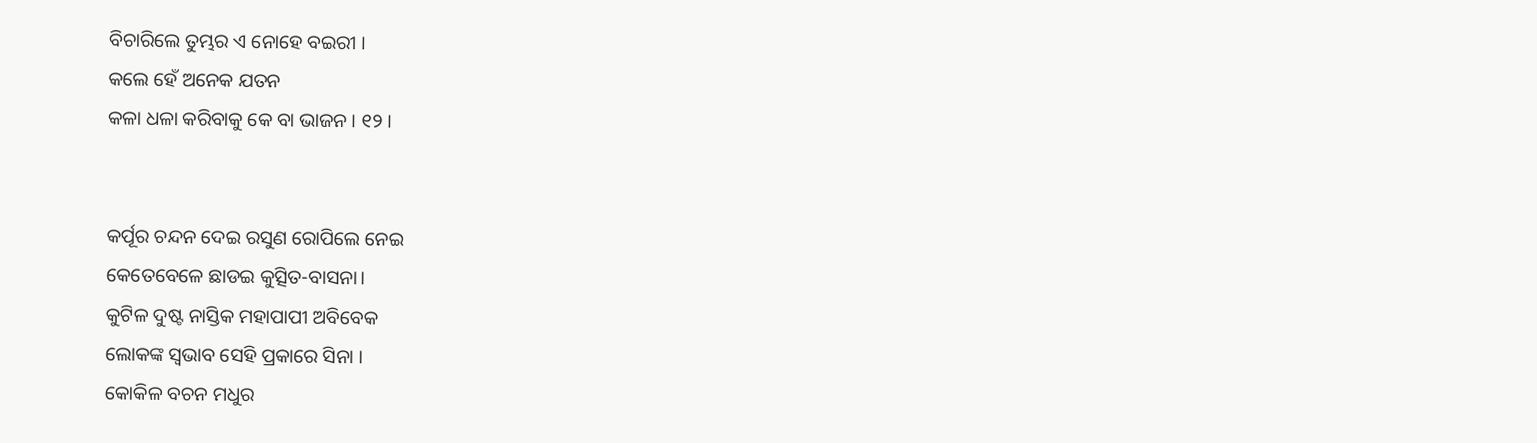ବିଚାରିଲେ ତୁମ୍ଭର ଏ ନୋହେ ବଇରୀ ।
କଲେ ହେଁ ଅନେକ ଯତନ
କଳା ଧଳା କରିବାକୁ କେ ବା ଭାଜନ । ୧୨ ।


କର୍ପୂର ଚନ୍ଦନ ଦେଇ ରସୁଣ ରୋପିଲେ ନେଇ
କେତେବେଳେ ଛାଡଇ କୁତ୍ସିତ-ବାସନା।
କୁଟିଳ ଦୁଷ୍ଟ ନାସ୍ତିକ ମହାପାପୀ ଅବିବେକ
ଲୋକଙ୍କ ସ୍ଵଭାବ ସେହି ପ୍ରକାରେ ସିନା ।
କୋକିଳ ବଚନ ମଧୁର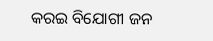କରଇ ବିଯୋଗୀ ଜନ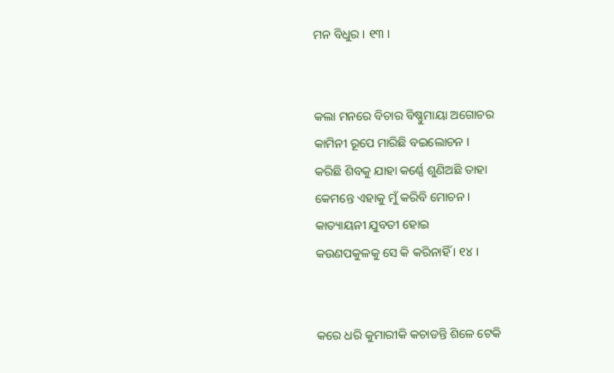ମନ ବିଧୁର । ୧୩ ।


କଲା ମନରେ ବିଚାର ବିଷ୍ଣୁମାୟା ଅଗୋଚର
କାମିନୀ ରୂପେ ମାରିଛି ବଇଲୋଚନ ।
କରିଛି ଶିବକୁ ଯାହା କର୍ଣ୍ଣେ ଶୁଣିଅଛି ତାହା
କେମନ୍ତେ ଏହାକୁ ମୁଁ କରିବି ମୋଚନ ।
କାତ୍ୟାୟନୀ ଯୁବତୀ ହୋଇ
କଉଣପକୁଳକୁ ସେ କି କରିନାହିଁ । ୧୪ ।


କରେ ଧରି କୁମାରୀକି କଚାଡନ୍ତି ଶିଳେ ଟେକି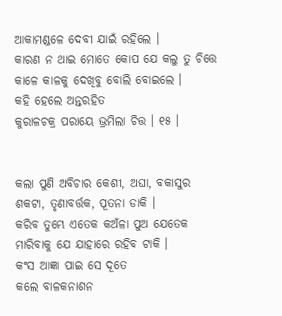ଆକାମଣ୍ଡଳେ ଦେବୀ ଯାଇଁ ରହିଲେ ।
କାରଣ ନ ଥାଇ ମୋତେ କୋପ ଯେ କଲୁ ତୁ ଚିତ୍ତେ
କାଳେ କାଳକୁ ଦେଖିବୁ ବୋଲି ବୋଇଲେ ।
କହି ହେଲେ ଅନ୍ତରହିତ
କୁରାଳଚକ୍ର ପରାୟେ ଭ୍ରମିଲା ଚିତ୍ତ । ୧୫ ।


କଲା ପୁଣି ଅବିଚାର କେଶୀ, ଅଘା, ବକାସୁର
ଶକଟା, ତୃଣାବର୍ତ୍ତକ, ପୂତନା ଡାକି ।
କରିବ ତୁମ୍ଭେ ଏତେକ କଅଁଳା ପୁଅ ଯେତେକ
ମାରିବାକୁ ଯେ ଯାହାରେ ରହିବ ଟାକି ।
କଂସ ଆଜ୍ଞା ପାଇ ସେ ଦୂତେ
କଲେ ବାଳକନାଶନ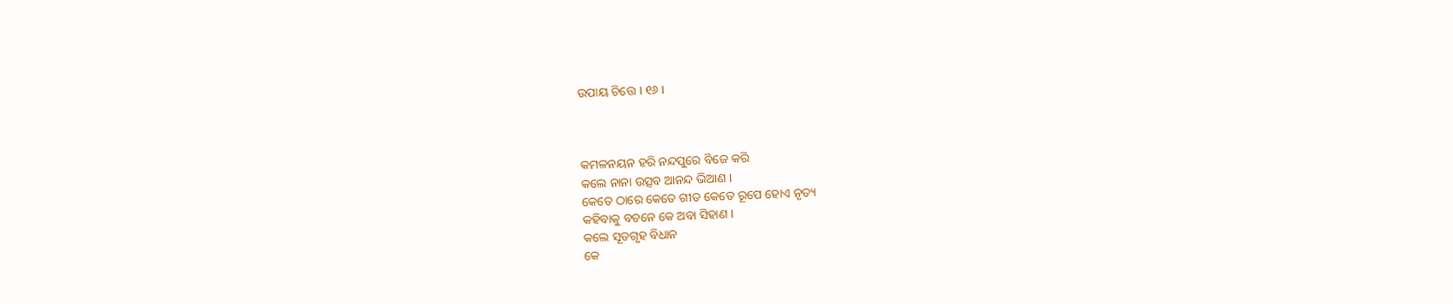ଉପାୟ ଚିତ୍ତେ । ୧୬ ।



କମଳନୟନ ହରି ନନ୍ଦପୁରେ ବିଜେ କରି
କଲେ ନାନା ଉତ୍ସବ ଆନନ୍ଦ ଭିଆଣ ।
କେତେ ଠାରେ କେତେ ଗୀତ କେତେ ରୂପେ ହୋଏ ନୃତ୍ୟ
କହିବାକୁ ବଚନେ କେ ଅବା ସିହାଣ ।
କଲେ ସୂତଗୃହ ବିଧାନ
କେ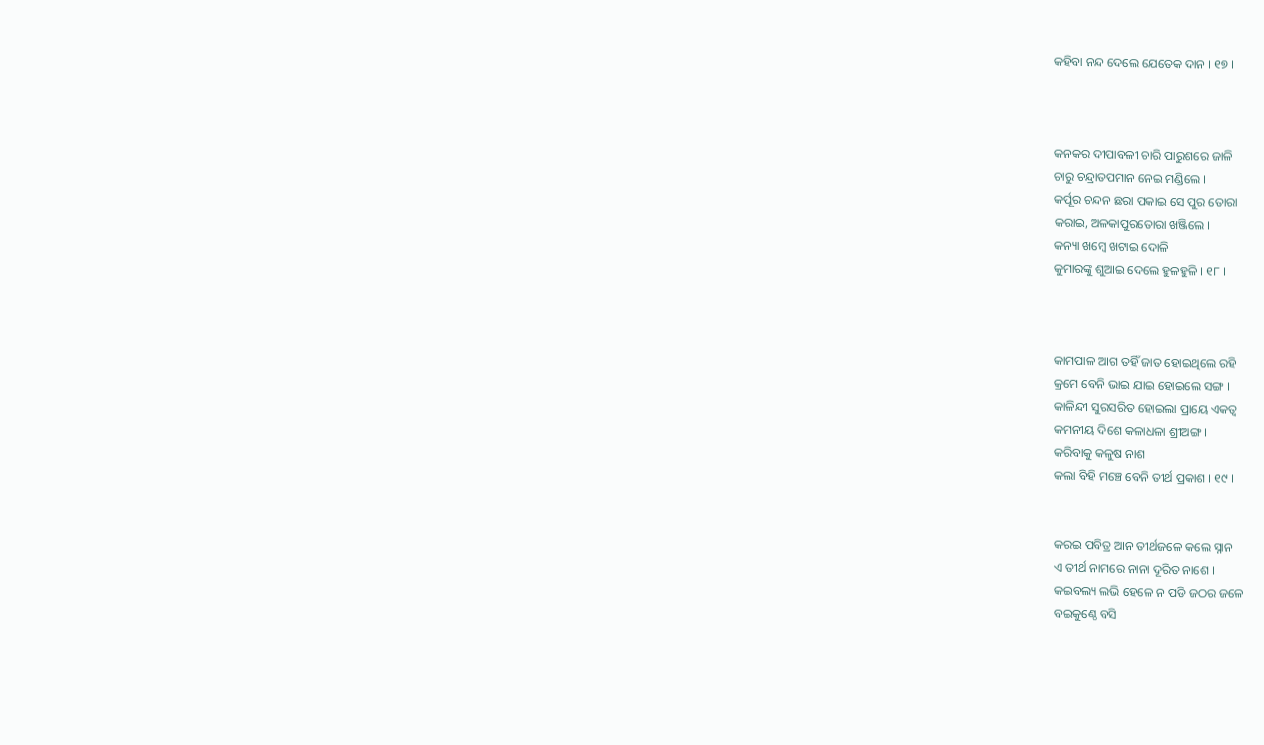କହିବା ନନ୍ଦ ଦେଲେ ଯେତେକ ଦାନ । ୧୭ ।



କନକର ଦୀପାବଳୀ ଚାରି ପାରୁଶରେ ଜାଳି
ଚାରୁ ଚନ୍ଦ୍ରାତପମାନ ନେଇ ମଣ୍ଡିଲେ ।
କର୍ପୂର ଚନ୍ଦନ ଛରା ପକାଇ ସେ ପୁର ତୋରା
କରାଇ, ଅଳକାପୁରତୋରା ଖଞ୍ଜିଲେ ।
କନ୍ୟା ଖମ୍ବେ ଖଟାଇ ଦୋଳି
କୁମାରଙ୍କୁ ଶୁଆଇ ଦେଲେ ହୁଳହୁଳି । ୧୮ ।



କାମପାଳ ଆଗ ତହିଁ ଜାତ ହୋଇଥିଲେ ରହି
କ୍ରମେ ବେନି ଭାଇ ଯାଇ ହୋଇଲେ ସଙ୍ଗ ।
କାଳିନ୍ଦୀ ସୁରସରିତ ହୋଇଲା ପ୍ରାୟେ ଏକତ୍ଵ
କମନୀୟ ଦିଶେ କଳାଧଳା ଶ୍ରୀଅଙ୍ଗ ।
କରିବାକୁ କଳୁଷ ନାଶ
କଲା ବିହି ମଞ୍ଚେ ବେନି ତୀର୍ଥ ପ୍ରକାଶ । ୧୯ ।


କରଇ ପବିତ୍ର ଆନ ତୀର୍ଥଜଳେ କଲେ ସ୍ନାନ
ଏ ତୀର୍ଥ ନାମରେ ନାନା ଦୂରିତ ନାଶେ ।
କଇବଲ୍ୟ ଲଭି ହେଳେ ନ ପଡି ଜଠର ଜଳେ
ବଇକୁଣ୍ଠେ ବସି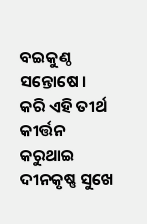ବଇକୁଣ୍ଠ ସନ୍ତୋଷେ ।
କରି ଏହି ତୀର୍ଥ କୀର୍ତ୍ତନ
କରୁଥାଇ ଦୀନକୃଷ୍ଣ ସୁଖେ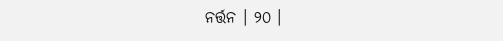ନର୍ତ୍ତନ । ୨୦ ।